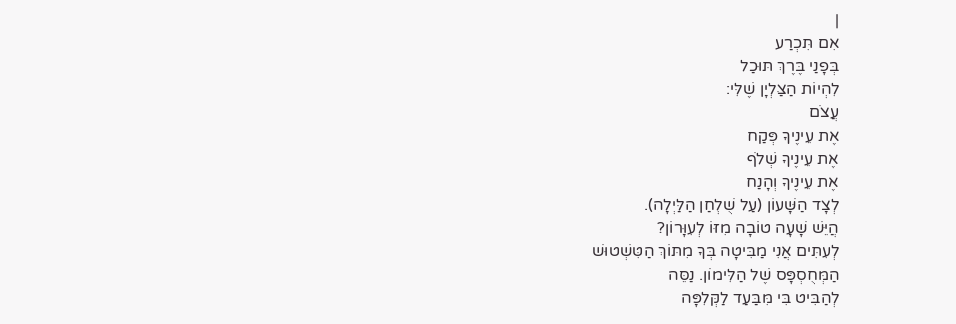|
אִם תִּכְרַע
בְּפָנַי בֶּרֶךְ תּוּכַל
לִהְיוֹת הַצַּלְיָן שֶׁלִּי:
עֲצֹם
אֶת עֵינֶיךָ פְּקַח
אֶת עֵינֶיךָ שְׁלֹף
אֶת עֵינֶיךָ וְהָנַח
לְצָד הַשָּׁעוֹן (עַל שֻׁלְחַן הַלַּיְלָה).
הֲיֵּשׁ שָׁעָה טוֹבָה מִזּוֹ לְעִוָּרוֹן?
לְעִתִּים אֲנִי מַבִּיטָה בְּךָ מִתּוֹךְ הַטִּשְׁטוּשׁ
הַמְּחֻסְפָּס שֶׁל הַלִּימוֹן. נַסֵּה
לְהַבִּיט בִּי מִּבַּעַד לַקְּלִפָּה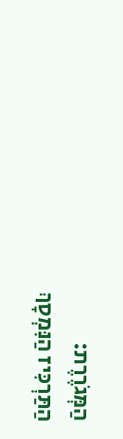הַמְּגֹרֶרֶת:
הַתַּרְכִּיז הַנִּמְסָךְ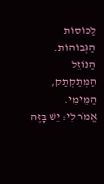לַכּוֹסוֹת הַגְּבוֹהוֹת.
הַנּוֹזֵל הַמְּתַקְתַק, הַמֵּימִי.
אֱמֹר לִי: יֵשׁ בָּזֶּה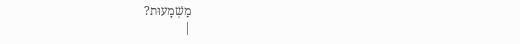מַשְׁמָעוּת?
|